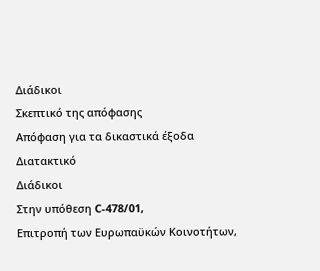Διάδικοι
Σκεπτικό της απόφασης
Απόφαση για τα δικαστικά έξοδα
Διατακτικό
Διάδικοι
Στην υπόθεση C-478/01,
Επιτροπή των Ευρωπαϋκών Κοινοτήτων,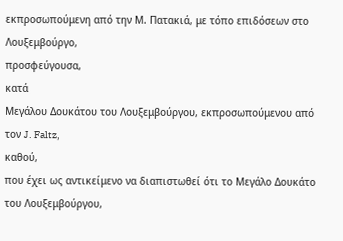εκπροσωπούμενη από την Μ. Πατακιά, με τόπο επιδόσεων στο Λουξεμβούργο,
προσφεύγουσα,
κατά
Μεγάλου Δουκάτου του Λουξεμβούργου, εκπροσωπούμενου από τον J. Faltz,
καθού,
που έχει ως αντικείμενο να διαπιστωθεί ότι το Μεγάλο Δουκάτο του Λουξεμβούργου,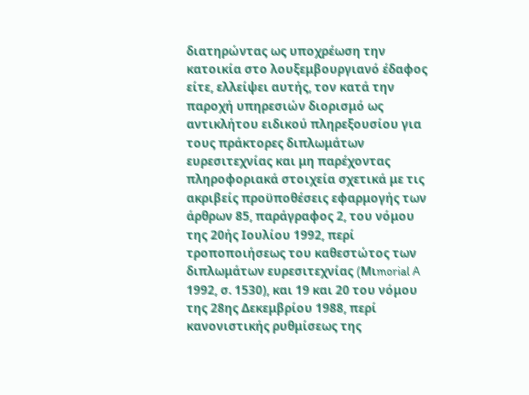διατηρώντας ως υποχρέωση την κατοικία στο λουξεμβουργιανό έδαφος είτε, ελλείψει αυτής, τον κατά την παροχή υπηρεσιών διορισμό ως αντικλήτου ειδικού πληρεξουσίου για τους πράκτορες διπλωμάτων ευρεσιτεχνίας και μη παρέχοντας πληροφοριακά στοιχεία σχετικά με τις ακριβείς προϋποθέσεις εφαρμογής των άρθρων 85, παράγραφος 2, του νόμου της 20ής Ιουλίου 1992, περί τροποποιήσεως του καθεστώτος των διπλωμάτων ευρεσιτεχνίας (Mιmorial A 1992, σ. 1530), και 19 και 20 του νόμου της 28ης Δεκεμβρίου 1988, περί κανονιστικής ρυθμίσεως της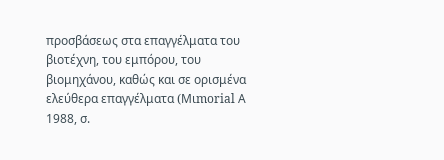προσβάσεως στα επαγγέλματα του βιοτέχνη, του εμπόρου, του βιομηχάνου, καθώς και σε ορισμένα ελεύθερα επαγγέλματα (Mιmorial Α 1988, σ.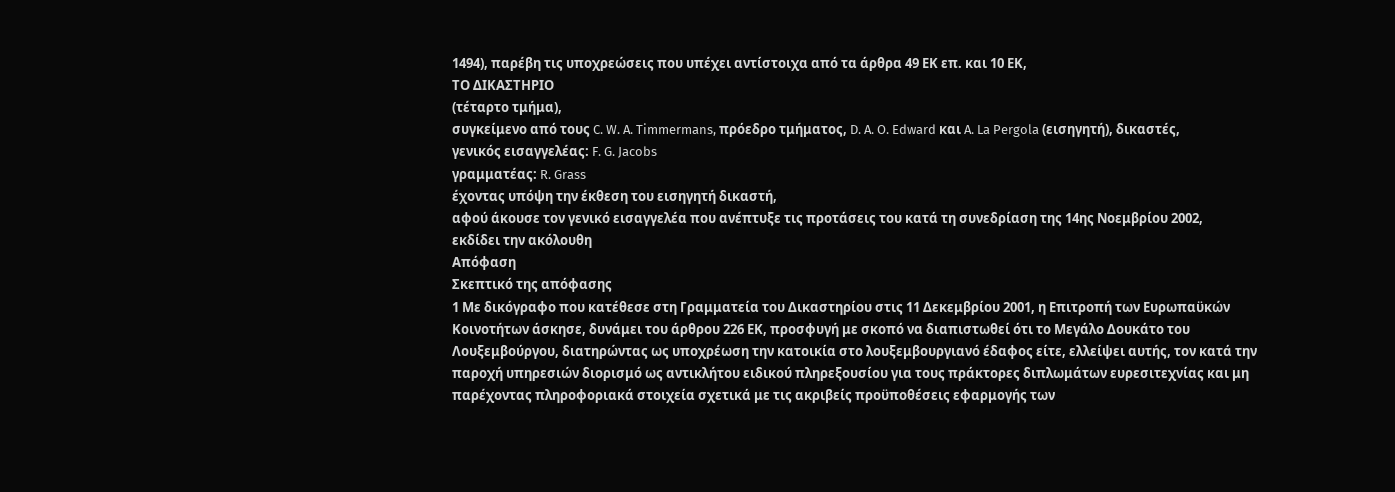1494), παρέβη τις υποχρεώσεις που υπέχει αντίστοιχα από τα άρθρα 49 ΕΚ επ. και 10 ΕΚ,
ΤΟ ΔΙΚΑΣΤΗΡΙΟ
(τέταρτο τμήμα),
συγκείμενο από τους C. W. A. Timmermans, πρόεδρο τμήματος, D. A. O. Edward και A. La Pergola (εισηγητή), δικαστές,
γενικός εισαγγελέας: F. G. Jacobs
γραμματέας: R. Grass
έχοντας υπόψη την έκθεση τoυ εισηγητή δικαστή,
αφού άκουσε τον γενικό εισαγγελέα που ανέπτυξε τις προτάσεις του κατά τη συνεδρίαση της 14ης Νοεμβρίου 2002,
εκδίδει την ακόλουθη
Απόφαση
Σκεπτικό της απόφασης
1 Με δικόγραφο που κατέθεσε στη Γραμματεία του Δικαστηρίου στις 11 Δεκεμβρίου 2001, η Επιτροπή των Ευρωπαϋκών Κοινοτήτων άσκησε, δυνάμει του άρθρου 226 ΕΚ, προσφυγή με σκοπό να διαπιστωθεί ότι το Μεγάλο Δουκάτο του Λουξεμβούργου, διατηρώντας ως υποχρέωση την κατοικία στο λουξεμβουργιανό έδαφος είτε, ελλείψει αυτής, τον κατά την παροχή υπηρεσιών διορισμό ως αντικλήτου ειδικού πληρεξουσίου για τους πράκτορες διπλωμάτων ευρεσιτεχνίας και μη παρέχοντας πληροφοριακά στοιχεία σχετικά με τις ακριβείς προϋποθέσεις εφαρμογής των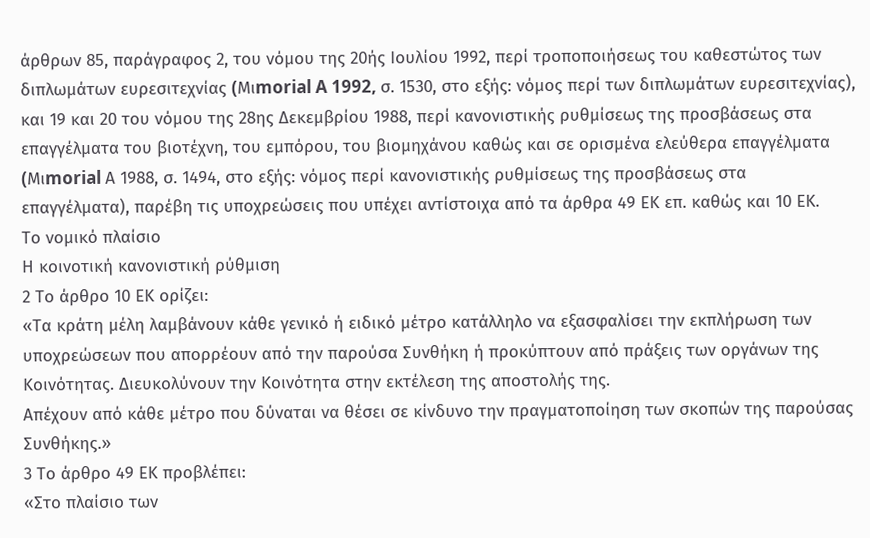άρθρων 85, παράγραφος 2, του νόμου της 20ής Ιουλίου 1992, περί τροποποιήσεως του καθεστώτος των διπλωμάτων ευρεσιτεχνίας (Mιmorial A 1992, σ. 1530, στο εξής: νόμος περί των διπλωμάτων ευρεσιτεχνίας), και 19 και 20 του νόμου της 28ης Δεκεμβρίου 1988, περί κανονιστικής ρυθμίσεως της προσβάσεως στα επαγγέλματα του βιοτέχνη, του εμπόρου, του βιομηχάνου καθώς και σε ορισμένα ελεύθερα επαγγέλματα (Mιmorial Α 1988, σ. 1494, στο εξής: νόμος περί κανονιστικής ρυθμίσεως της προσβάσεως στα επαγγέλματα), παρέβη τις υποχρεώσεις που υπέχει αντίστοιχα από τα άρθρα 49 ΕΚ επ. καθώς και 10 ΕΚ.
Το νομικό πλαίσιο
Η κοινοτική κανονιστική ρύθμιση
2 Το άρθρο 10 ΕΚ ορίζει:
«Τα κράτη μέλη λαμβάνουν κάθε γενικό ή ειδικό μέτρο κατάλληλο να εξασφαλίσει την εκπλήρωση των υποχρεώσεων που απορρέουν από την παρούσα Συνθήκη ή προκύπτουν από πράξεις των οργάνων της Κοινότητας. Διευκολύνουν την Κοινότητα στην εκτέλεση της αποστολής της.
Απέχουν από κάθε μέτρο που δύναται να θέσει σε κίνδυνο την πραγματοποίηση των σκοπών της παρούσας Συνθήκης.»
3 Το άρθρο 49 ΕΚ προβλέπει:
«Στο πλαίσιο των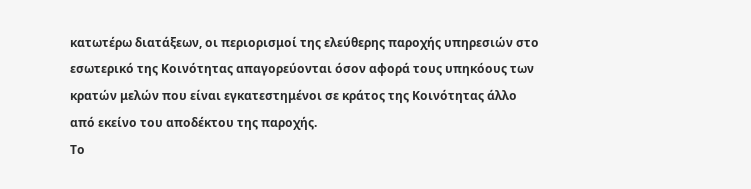κατωτέρω διατάξεων, οι περιορισμοί της ελεύθερης παροχής υπηρεσιών στο εσωτερικό της Κοινότητας απαγορεύονται όσον αφορά τους υπηκόους των κρατών μελών που είναι εγκατεστημένοι σε κράτος της Κοινότητας άλλο από εκείνο του αποδέκτου της παροχής.
Το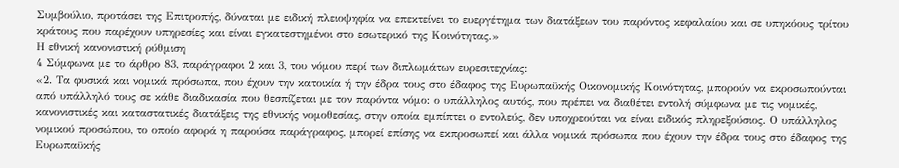Συμβούλιο, προτάσει της Επιτροπής, δύναται με ειδική πλειοψηφία να επεκτείνει το ευεργέτημα των διατάξεων του παρόντος κεφαλαίου και σε υπηκόους τρίτου κράτους που παρέχουν υπηρεσίες και είναι εγκατεστημένοι στο εσωτερικό της Κοινότητας.»
Η εθνική κανονιστική ρύθμιση
4 Σύμφωνα με το άρθρο 83, παράγραφοι 2 και 3, του νόμου περί των διπλωμάτων ευρεσιτεχνίας:
«2. Τα φυσικά και νομικά πρόσωπα, που έχουν την κατοικία ή την έδρα τους στο έδαφος της Ευρωπαϋκής Οικονομικής Κοινότητας, μπορούν να εκροσωπούνται από υπάλληλό τους σε κάθε διαδικασία που θεσπίζεται με τον παρόντα νόμο: ο υπάλληλος αυτός, που πρέπει να διαθέτει εντολή σύμφωνα με τις νομικές, κανονιστικές και καταστατικές διατάξεις της εθνικής νομοθεσίας, στην οποία εμπίπτει ο εντολεύς, δεν υποχρεούται να είναι ειδικός πληρεξούσιος. Ο υπάλληλος νομικού προσώπου, το οποίο αφορά η παρούσα παράγραφος, μπορεί επίσης να εκπροσωπεί και άλλα νομικά πρόσωπα που έχουν την έδρα τους στο έδαφος της Ευρωπαϋκής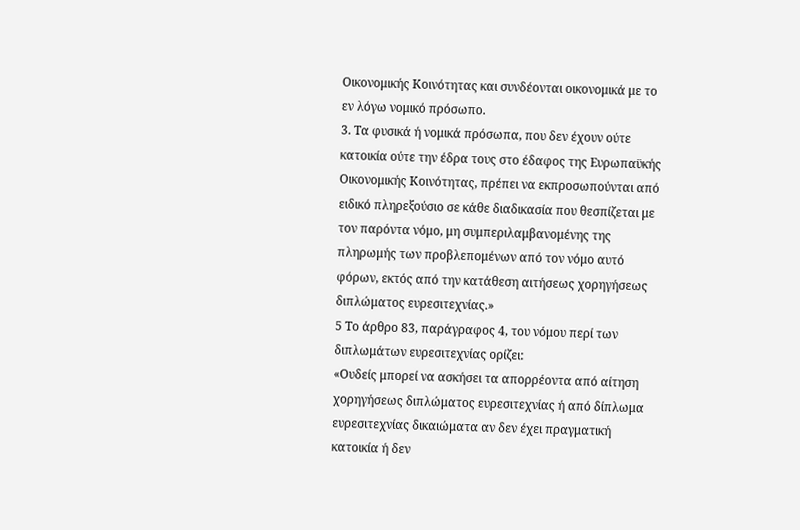Οικονομικής Κοινότητας και συνδέονται οικονομικά με το εν λόγω νομικό πρόσωπο.
3. Τα φυσικά ή νομικά πρόσωπα, που δεν έχουν ούτε κατοικία ούτε την έδρα τους στο έδαφος της Ευρωπαϋκής Οικονομικής Κοινότητας, πρέπει να εκπροσωπούνται από ειδικό πληρεξούσιο σε κάθε διαδικασία που θεσπίζεται με τον παρόντα νόμο, μη συμπεριλαμβανομένης της πληρωμής των προβλεπομένων από τον νόμο αυτό φόρων, εκτός από την κατάθεση αιτήσεως χορηγήσεως διπλώματος ευρεσιτεχνίας.»
5 Το άρθρο 83, παράγραφος 4, του νόμου περί των διπλωμάτων ευρεσιτεχνίας ορίζει:
«Ουδείς μπορεί να ασκήσει τα απορρέοντα από αίτηση χορηγήσεως διπλώματος ευρεσιτεχνίας ή από δίπλωμα ευρεσιτεχνίας δικαιώματα αν δεν έχει πραγματική κατοικία ή δεν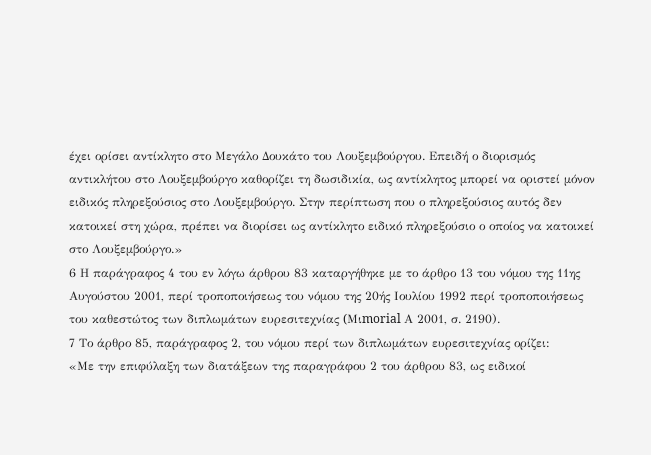έχει ορίσει αντίκλητο στο Μεγάλο Δουκάτο του Λουξεμβούργου. Επειδή ο διορισμός αντικλήτου στο Λουξεμβούργο καθορίζει τη δωσιδικία, ως αντίκλητος μπορεί να οριστεί μόνον ειδικός πληρεξούσιος στο Λουξεμβούργο. Στην περίπτωση που ο πληρεξούσιος αυτός δεν κατοικεί στη χώρα, πρέπει να διορίσει ως αντίκλητο ειδικό πληρεξούσιο ο οποίος να κατοικεί στο Λουξεμβούργο.»
6 Η παράγραφος 4 του εν λόγω άρθρου 83 καταργήθηκε με το άρθρο 13 του νόμου της 11ης Αυγούστου 2001, περί τροποποιήσεως του νόμου της 20ής Ιουλίου 1992 περί τροποποιήσεως του καθεστώτος των διπλωμάτων ευρεσιτεχνίας (Mιmorial Α 2001, σ. 2190).
7 Το άρθρο 85, παράγραφος 2, του νόμου περί των διπλωμάτων ευρεσιτεχνίας ορίζει:
«Με την επιφύλαξη των διατάξεων της παραγράφου 2 του άρθρου 83, ως ειδικοί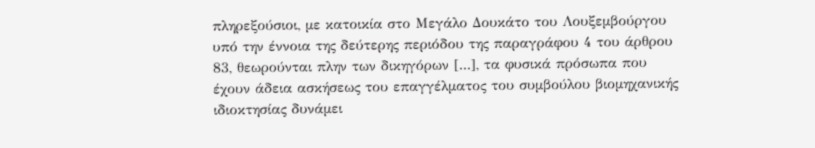πληρεξούσιοι, με κατοικία στο Μεγάλο Δουκάτο του Λουξεμβούργου υπό την έννοια της δεύτερης περιόδου της παραγράφου 4 του άρθρου 83, θεωρούνται πλην των δικηγόρων [...], τα φυσικά πρόσωπα που έχουν άδεια ασκήσεως του επαγγέλματος του συμβούλου βιομηχανικής ιδιοκτησίας δυνάμει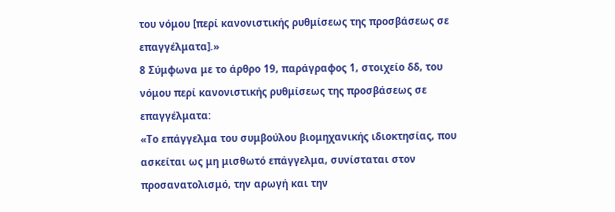του νόμου [περί κανονιστικής ρυθμίσεως της προσβάσεως σε επαγγέλματα].»
8 Σύμφωνα με το άρθρο 19, παράγραφος 1, στοιχείο δδ, του νόμου περί κανονιστικής ρυθμίσεως της προσβάσεως σε επαγγέλματα:
«Το επάγγελμα του συμβούλου βιομηχανικής ιδιοκτησίας, που ασκείται ως μη μισθωτό επάγγελμα, συνίσταται στον προσανατολισμό, την αρωγή και την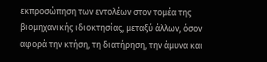εκπροσώπηση των εντολέων στον τομέα της βιομηχανικής ιδιοκτησίας, μεταξύ άλλων, όσον αφορά την κτήση, τη διατήρηση, την άμυνα και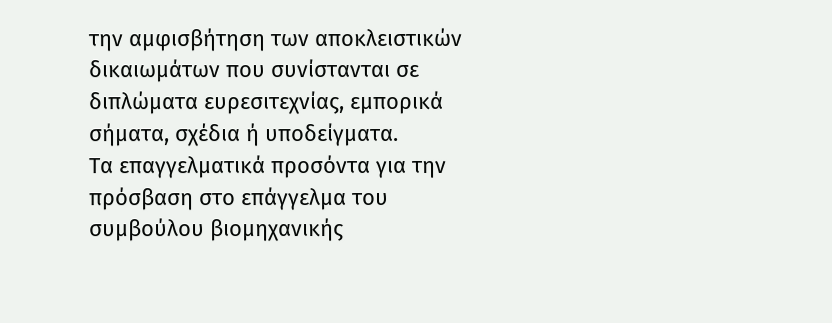την αμφισβήτηση των αποκλειστικών δικαιωμάτων που συνίστανται σε διπλώματα ευρεσιτεχνίας, εμπορικά σήματα, σχέδια ή υποδείγματα.
Τα επαγγελματικά προσόντα για την πρόσβαση στο επάγγελμα του συμβούλου βιομηχανικής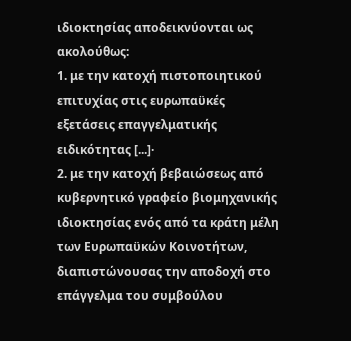ιδιοκτησίας αποδεικνύονται ως ακολούθως:
1. με την κατοχή πιστοποιητικού επιτυχίας στις ευρωπαϋκές εξετάσεις επαγγελματικής ειδικότητας [...]·
2. με την κατοχή βεβαιώσεως από κυβερνητικό γραφείο βιομηχανικής ιδιοκτησίας ενός από τα κράτη μέλη των Ευρωπαϋκών Κοινοτήτων, διαπιστώνουσας την αποδοχή στο επάγγελμα του συμβούλου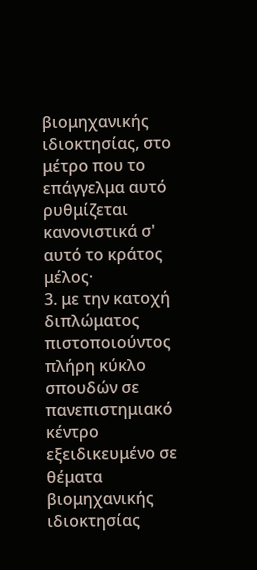βιομηχανικής ιδιοκτησίας, στο μέτρο που το επάγγελμα αυτό ρυθμίζεται κανονιστικά σ' αυτό το κράτος μέλος·
3. με την κατοχή διπλώματος πιστοποιούντος πλήρη κύκλο σπουδών σε πανεπιστημιακό κέντρο εξειδικευμένο σε θέματα βιομηχανικής ιδιοκτησίας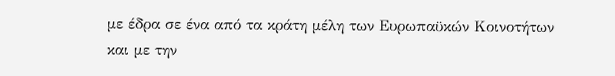με έδρα σε ένα από τα κράτη μέλη των Ευρωπαϋκών Κοινοτήτων και με την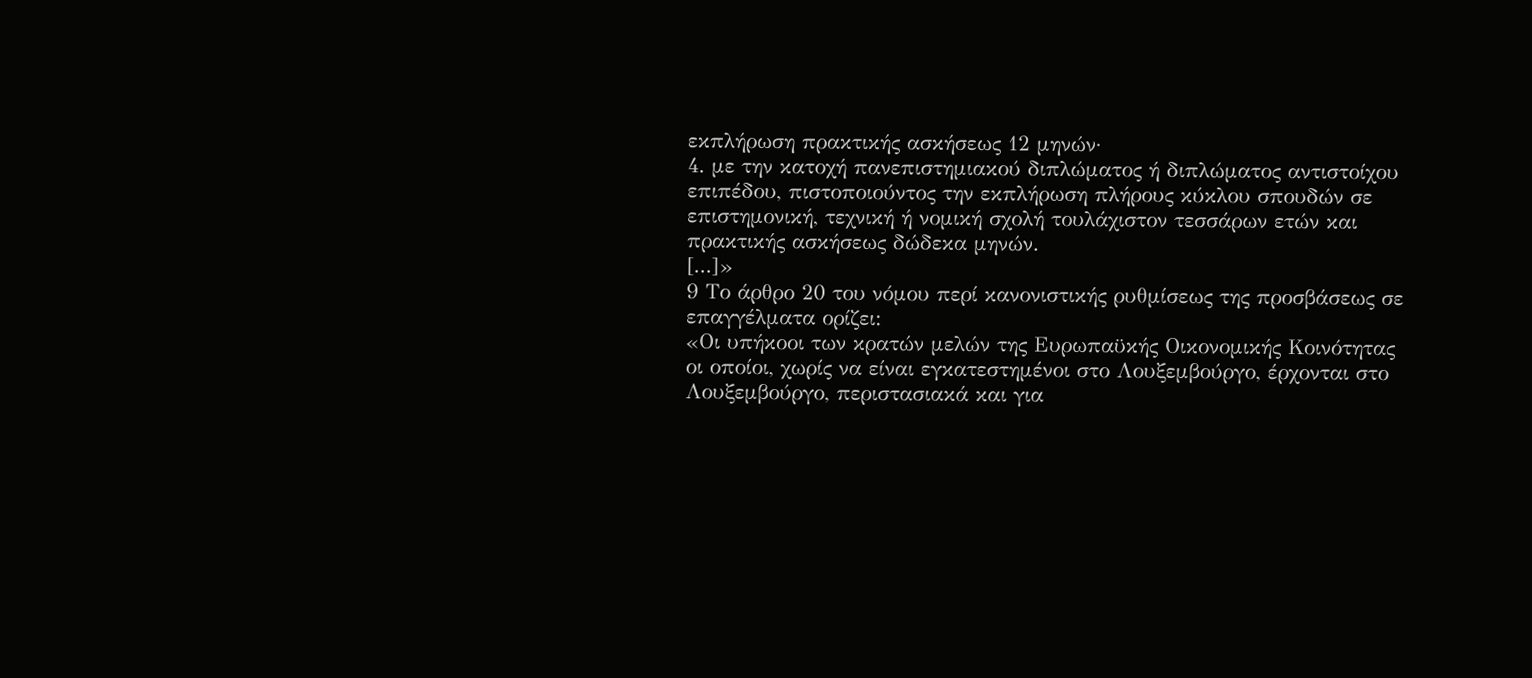εκπλήρωση πρακτικής ασκήσεως 12 μηνών·
4. με την κατοχή πανεπιστημιακού διπλώματος ή διπλώματος αντιστοίχου επιπέδου, πιστοποιούντος την εκπλήρωση πλήρους κύκλου σπουδών σε επιστημονική, τεχνική ή νομική σχολή τουλάχιστον τεσσάρων ετών και πρακτικής ασκήσεως δώδεκα μηνών.
[...]»
9 Το άρθρο 20 του νόμου περί κανονιστικής ρυθμίσεως της προσβάσεως σε επαγγέλματα ορίζει:
«Οι υπήκοοι των κρατών μελών της Ευρωπαϋκής Οικονομικής Κοινότητας οι οποίοι, χωρίς να είναι εγκατεστημένοι στο Λουξεμβούργο, έρχονται στο Λουξεμβούργο, περιστασιακά και για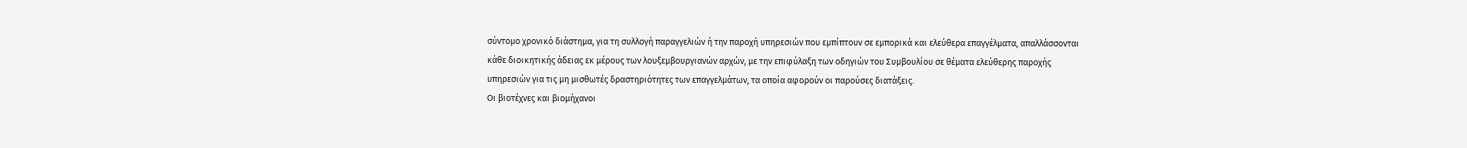σύντομο χρονικό διάστημα, για τη συλλογή παραγγελιών ή την παροχή υπηρεσιών που εμπίπτουν σε εμπορικά και ελεύθερα επαγγέλματα, απαλλάσσονται κάθε διοικητικής άδειας εκ μέρους των λουξεμβουργιανών αρχών, με την επιφύλαξη των οδηγιών του Συμβουλίου σε θέματα ελεύθερης παροχής υπηρεσιών για τις μη μισθωτές δραστηριότητες των επαγγελμάτων, τα οποία αφορούν οι παρούσες διατάξεις.
Οι βιοτέχνες και βιομήχανοι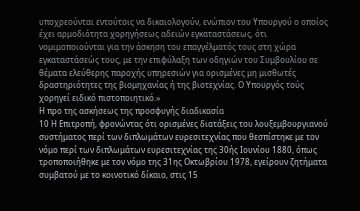υποχρεούνται εντούτοις να δικαιολογούν, ενώπιον του Υπουργού ο οποίος έχει αρμοδιότητα χορηγήσεως αδειών εγκαταστάσεως, ότι νομιμοποιούνται για την άσκηση του επαγγέλματός τους στη χώρα εγκαταστάσεώς τους, με την επιφύλαξη των οδηγιών του Συμβουλίου σε θέματα ελεύθερης παροχής υπηρεσιών για ορισμένες μη μισθωτές δραστηριότητες της βιομηχανίας ή της βιοτεχνίας. Ο Υπουργός τούς χορηγεί ειδικό πιστοποιητικό.»
Η προ της ασκήσεως της προσφυγής διαδικασία
10 Η Επιτροπή, φρονώντας ότι ορισμένες διατάξεις του λουξεμβουργιανού συστήματος περί των διπλωμάτων ευρεσιτεχνίας που θεσπίστηκε με τον νόμο περί των διπλωμάτων ευρεσιτεχνίας της 30ής Ιουνίου 1880, όπως τροποποιήθηκε με τον νόμο της 31ης Οκτωβρίου 1978, εγείρουν ζητήματα συμβατού με το κοινοτικό δίκαιο, στις 15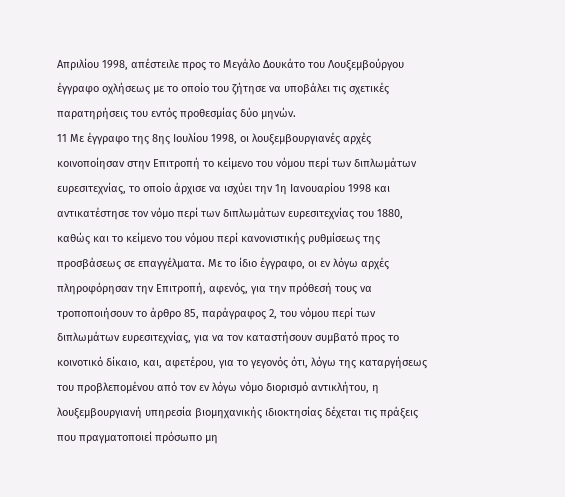Απριλίου 1998, απέστειλε προς το Μεγάλο Δουκάτο του Λουξεμβούργου έγγραφο οχλήσεως με το οποίο του ζήτησε να υποβάλει τις σχετικές παρατηρήσεις του εντός προθεσμίας δύο μηνών.
11 Με έγγραφο της 8ης Ιουλίου 1998, οι λουξεμβουργιανές αρχές κοινοποίησαν στην Επιτροπή το κείμενο του νόμου περί των διπλωμάτων ευρεσιτεχνίας, το οποίο άρχισε να ισχύει την 1η Ιανουαρίου 1998 και αντικατέστησε τον νόμο περί των διπλωμάτων ευρεσιτεχνίας του 1880, καθώς και το κείμενο του νόμου περί κανονιστικής ρυθμίσεως της προσβάσεως σε επαγγέλματα. Με το ίδιο έγγραφο, οι εν λόγω αρχές πληροφόρησαν την Επιτροπή, αφενός, για την πρόθεσή τους να τροποποιήσουν το άρθρο 85, παράγραφος 2, του νόμου περί των διπλωμάτων ευρεσιτεχνίας, για να τον καταστήσουν συμβατό προς το κοινοτικό δίκαιο, και, αφετέρου, για το γεγονός ότι, λόγω της καταργήσεως του προβλεπομένου από τον εν λόγω νόμο διορισμό αντικλήτου, η λουξεμβουργιανή υπηρεσία βιομηχανικής ιδιοκτησίας δέχεται τις πράξεις που πραγματοποιεί πρόσωπο μη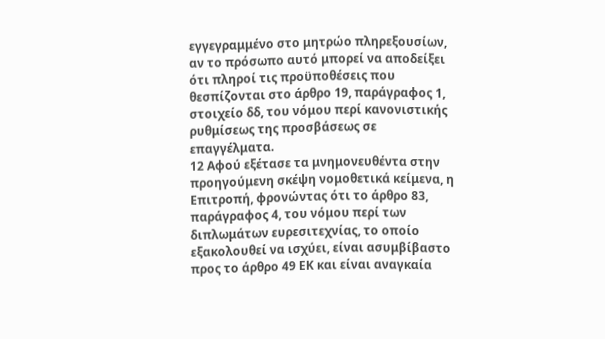εγγεγραμμένο στο μητρώο πληρεξουσίων, αν το πρόσωπο αυτό μπορεί να αποδείξει ότι πληροί τις προϋποθέσεις που θεσπίζονται στο άρθρο 19, παράγραφος 1, στοιχείο δδ, του νόμου περί κανονιστικής ρυθμίσεως της προσβάσεως σε επαγγέλματα.
12 Αφού εξέτασε τα μνημονευθέντα στην προηγούμενη σκέψη νομοθετικά κείμενα, η Επιτροπή, φρονώντας ότι το άρθρο 83, παράγραφος 4, του νόμου περί των διπλωμάτων ευρεσιτεχνίας, το οποίο εξακολουθεί να ισχύει, είναι ασυμβίβαστο προς το άρθρο 49 ΕΚ και είναι αναγκαία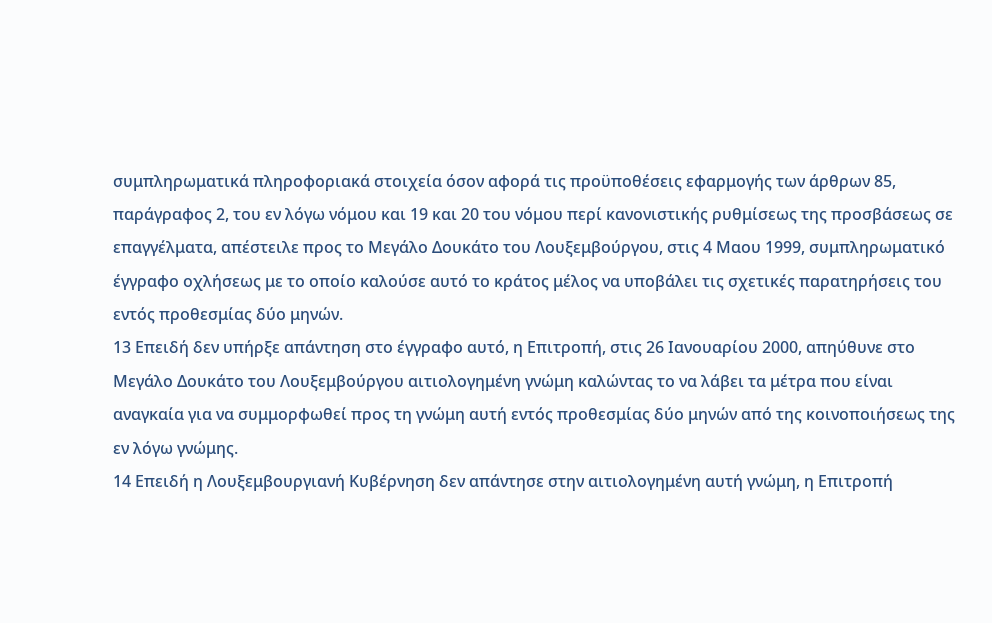συμπληρωματικά πληροφοριακά στοιχεία όσον αφορά τις προϋποθέσεις εφαρμογής των άρθρων 85, παράγραφος 2, του εν λόγω νόμου και 19 και 20 του νόμου περί κανονιστικής ρυθμίσεως της προσβάσεως σε επαγγέλματα, απέστειλε προς το Μεγάλο Δουκάτο του Λουξεμβούργου, στις 4 Μαου 1999, συμπληρωματικό έγγραφο οχλήσεως με το οποίο καλούσε αυτό το κράτος μέλος να υποβάλει τις σχετικές παρατηρήσεις του εντός προθεσμίας δύο μηνών.
13 Επειδή δεν υπήρξε απάντηση στο έγγραφο αυτό, η Επιτροπή, στις 26 Ιανουαρίου 2000, απηύθυνε στο Μεγάλο Δουκάτο του Λουξεμβούργου αιτιολογημένη γνώμη καλώντας το να λάβει τα μέτρα που είναι αναγκαία για να συμμορφωθεί προς τη γνώμη αυτή εντός προθεσμίας δύο μηνών από της κοινοποιήσεως της εν λόγω γνώμης.
14 Επειδή η Λουξεμβουργιανή Κυβέρνηση δεν απάντησε στην αιτιολογημένη αυτή γνώμη, η Επιτροπή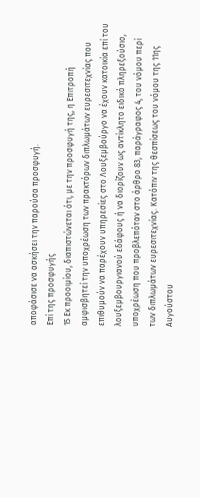αποφάσισε να ασκήσει την παρούσα προσφυγή.
Επί της προσφυγής
15 Εκ προοιμίου, διαπιστώνεται ότι, με την προσφυγή της, η Επιτροπή αμφισβητεί την υποχρέωση των πρακτόρων διπλωμάτων ευρεσιτεχνίας που επιθυμούν να παρέχουν υπηρεσίες στο Λουξεμβούργο να έχουν κατοικία επί του λουξεμβουργιανού εδάφους ή να διορίζουν ως αντίκλητο ειδικό πληρεξούσιο, υποχρέωση που προβλεπόταν στο άρθρο 83, παράγραφος 4, του νόμου περί των διπλωμάτων ευρεσιτεχνίας. Κατόπιν της θεσπίσεως του νόμου της 11ης Αυγούστου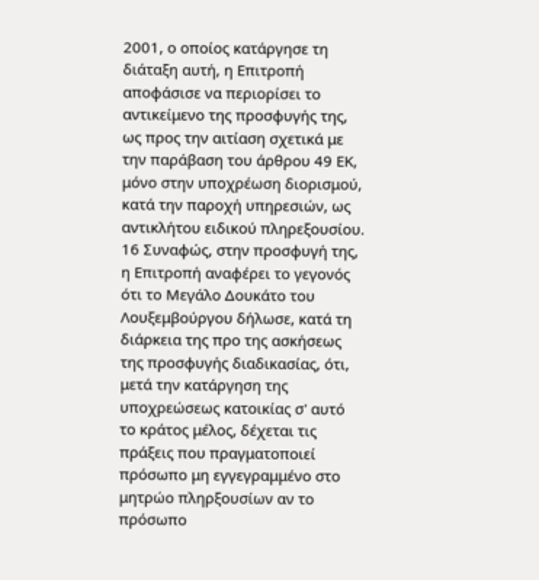2001, ο οποίος κατάργησε τη διάταξη αυτή, η Επιτροπή αποφάσισε να περιορίσει το αντικείμενο της προσφυγής της, ως προς την αιτίαση σχετικά με την παράβαση του άρθρου 49 ΕΚ, μόνο στην υποχρέωση διορισμού, κατά την παροχή υπηρεσιών, ως αντικλήτου ειδικού πληρεξουσίου.
16 Συναφώς, στην προσφυγή της, η Επιτροπή αναφέρει το γεγονός ότι το Μεγάλο Δουκάτο του Λουξεμβούργου δήλωσε, κατά τη διάρκεια της προ της ασκήσεως της προσφυγής διαδικασίας, ότι, μετά την κατάργηση της υποχρεώσεως κατοικίας σ' αυτό το κράτος μέλος, δέχεται τις πράξεις που πραγματοποιεί πρόσωπο μη εγγεγραμμένο στο μητρώο πληρξουσίων αν το πρόσωπο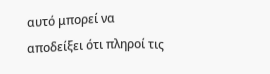αυτό μπορεί να αποδείξει ότι πληροί τις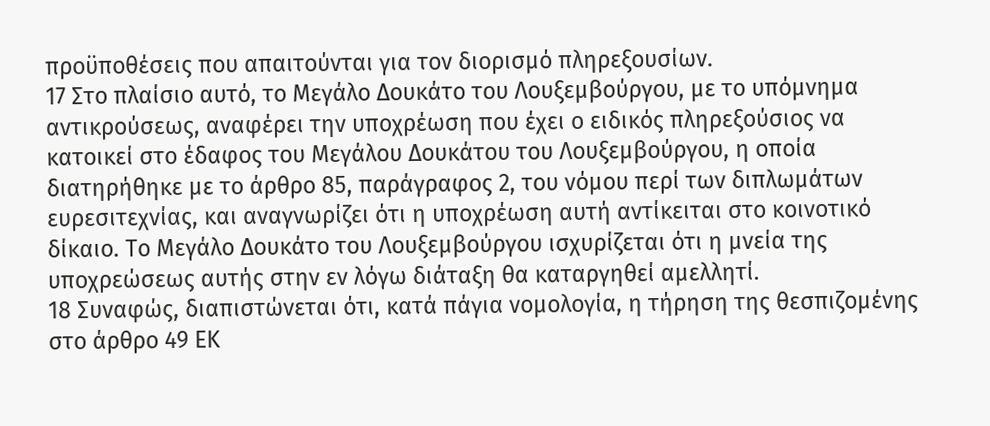προϋποθέσεις που απαιτούνται για τον διορισμό πληρεξουσίων.
17 Στο πλαίσιο αυτό, το Μεγάλο Δουκάτο του Λουξεμβούργου, με το υπόμνημα αντικρούσεως, αναφέρει την υποχρέωση που έχει ο ειδικός πληρεξούσιος να κατοικεί στο έδαφος του Μεγάλου Δουκάτου του Λουξεμβούργου, η οποία διατηρήθηκε με το άρθρο 85, παράγραφος 2, του νόμου περί των διπλωμάτων ευρεσιτεχνίας, και αναγνωρίζει ότι η υποχρέωση αυτή αντίκειται στο κοινοτικό δίκαιο. Το Μεγάλο Δουκάτο του Λουξεμβούργου ισχυρίζεται ότι η μνεία της υποχρεώσεως αυτής στην εν λόγω διάταξη θα καταργηθεί αμελλητί.
18 Συναφώς, διαπιστώνεται ότι, κατά πάγια νομολογία, η τήρηση της θεσπιζομένης στο άρθρο 49 ΕΚ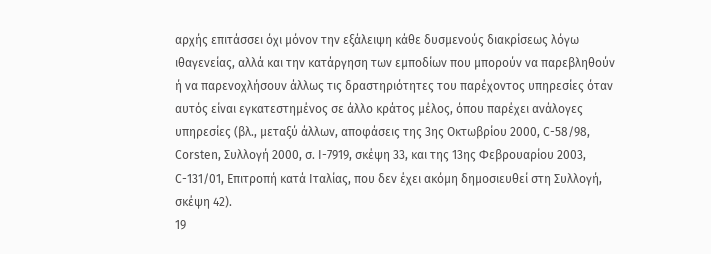αρχής επιτάσσει όχι μόνον την εξάλειψη κάθε δυσμενούς διακρίσεως λόγω ιθαγενείας, αλλά και την κατάργηση των εμποδίων που μπορούν να παρεβληθούν ή να παρενοχλήσουν άλλως τις δραστηριότητες του παρέχοντος υπηρεσίες όταν αυτός είναι εγκατεστημένος σε άλλο κράτος μέλος, όπου παρέχει ανάλογες υπηρεσίες (βλ., μεταξύ άλλων, αποφάσεις της 3ης Οκτωβρίου 2000, C-58/98, Corsten, Συλλογή 2000, σ. I-7919, σκέψη 33, και της 13ης Φεβρουαρίου 2003, C-131/01, Επιτροπή κατά Ιταλίας, που δεν έχει ακόμη δημοσιευθεί στη Συλλογή, σκέψη 42).
19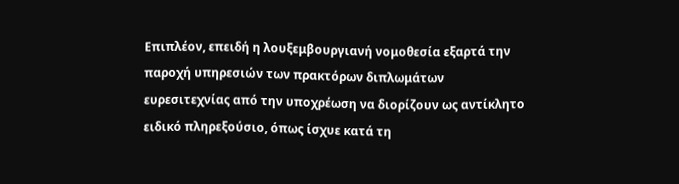Επιπλέον, επειδή η λουξεμβουργιανή νομοθεσία εξαρτά την παροχή υπηρεσιών των πρακτόρων διπλωμάτων ευρεσιτεχνίας από την υποχρέωση να διορίζουν ως αντίκλητο ειδικό πληρεξούσιο, όπως ίσχυε κατά τη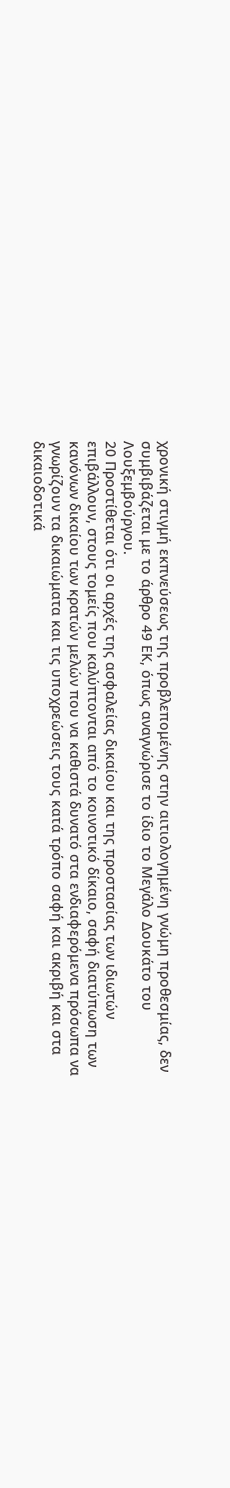χρονική στιγμή εκπνεύσεως της προβλεπομένης στην αιτιολογημένη γνώμη προθεσμίας, δεν συμβιβάζεται με το άρθρο 49 ΕΚ, όπως αναγνώρισε το ίδιο το Μεγάλο Δουκάτο του Λουξεμβούργου.
20 Προστίθεται ότι οι αρχές της ασφαλείας δικαίου και της προστασίας των ιδιωτών επιβάλλουν, στους τομείς που καλύπτονται από το κοινοτικό δίκαιο, σαφή διατύπωση των κανόνων δικαίου των κρατών μελών που να καθιστά δυνατό στα ενδιαφερόμενα πρόσωπα να γνωρίζουν τα δικαιώματα και τις υποχρεώσεις τους κατά τρόπο σαφή και ακριβή και στα δικαιοδοτικά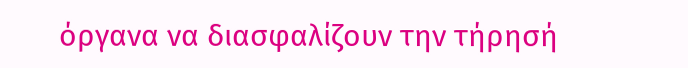όργανα να διασφαλίζουν την τήρησή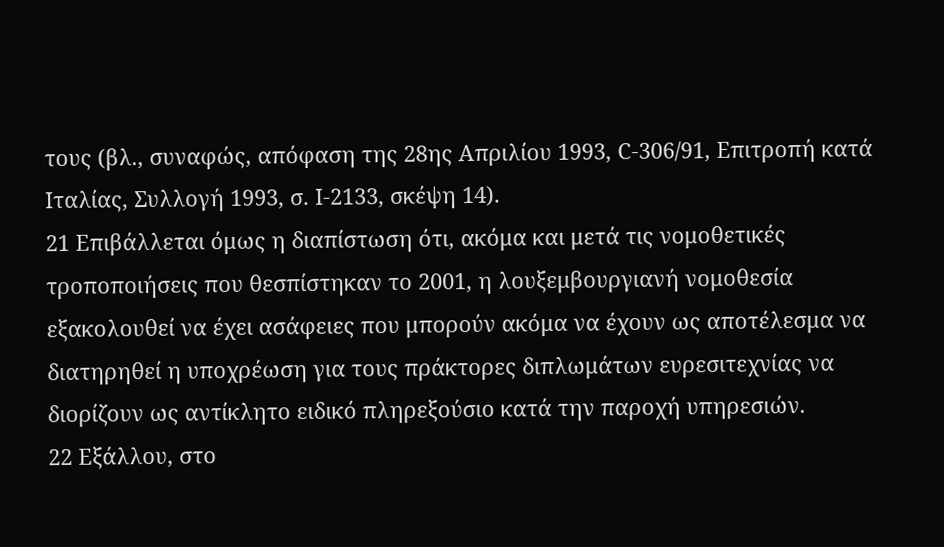τους (βλ., συναφώς, απόφαση της 28ης Απριλίου 1993, C-306/91, Επιτροπή κατά Ιταλίας, Συλλογή 1993, σ. Ι-2133, σκέψη 14).
21 Επιβάλλεται όμως η διαπίστωση ότι, ακόμα και μετά τις νομοθετικές τροποποιήσεις που θεσπίστηκαν το 2001, η λουξεμβουργιανή νομοθεσία εξακολουθεί να έχει ασάφειες που μπορούν ακόμα να έχουν ως αποτέλεσμα να διατηρηθεί η υποχρέωση για τους πράκτορες διπλωμάτων ευρεσιτεχνίας να διορίζουν ως αντίκλητο ειδικό πληρεξούσιο κατά την παροχή υπηρεσιών.
22 Εξάλλου, στο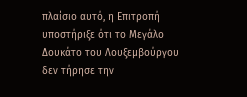πλαίσιο αυτό, η Επιτροπή υποστήριξε ότι το Μεγάλο Δουκάτο του Λουξεμβούργου δεν τήρησε την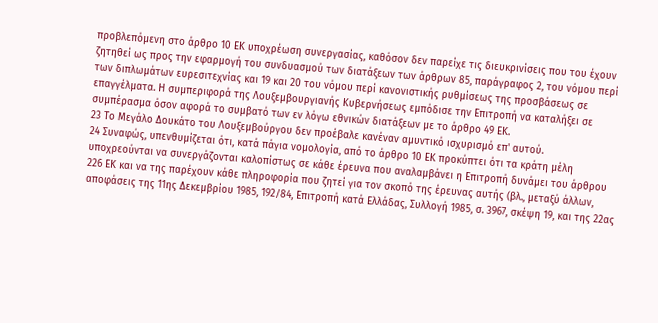προβλεπόμενη στο άρθρο 10 ΕΚ υποχρέωση συνεργασίας, καθόσον δεν παρείχε τις διευκρινίσεις που του έχουν ζητηθεί ως προς την εφαρμογή του συνδυασμού των διατάξεων των άρθρων 85, παράγραφος 2, του νόμου περί των διπλωμάτων ευρεσιτεχνίας και 19 και 20 του νόμου περί κανονιστικής ρυθμίσεως της προσβάσεως σε επαγγέλματα. Η συμπεριφορά της Λουξεμβουργιανής Κυβερνήσεως εμπόδισε την Επιτροπή να καταλήξει σε συμπέρασμα όσον αφορά το συμβατό των εν λόγω εθνικών διατάξεων με το άρθρο 49 ΕΚ.
23 Το Μεγάλο Δουκάτο του Λουξεμβούργου δεν προέβαλε κανέναν αμυντικό ισχυρισμό επ' αυτού.
24 Συναφώς, υπενθυμίζεται ότι, κατά πάγια νομολογία, από το άρθρο 10 ΕΚ προκύπτει ότι τα κράτη μέλη υποχρεούνται να συνεργάζονται καλοπίστως σε κάθε έρευνα που αναλαμβάνει η Επιτροπή δυνάμει του άρθρου 226 ΕΚ και να της παρέχουν κάθε πληροφορία που ζητεί για τον σκοπό της έρευνας αυτής (βλ., μεταξύ άλλων, αποφάσεις της 11ης Δεκεμβρίου 1985, 192/84, Επιτροπή κατά Ελλάδας, Συλλογή 1985, σ. 3967, σκέψη 19, και της 22ας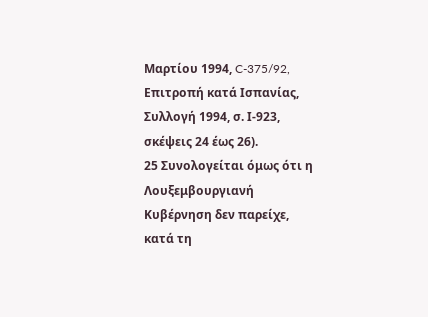Μαρτίου 1994, C-375/92, Επιτροπή κατά Ισπανίας, Συλλογή 1994, σ. Ι-923, σκέψεις 24 έως 26).
25 Συνολογείται όμως ότι η Λουξεμβουργιανή Κυβέρνηση δεν παρείχε, κατά τη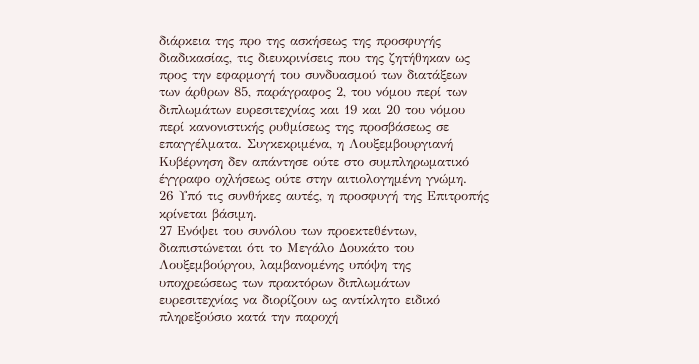διάρκεια της προ της ασκήσεως της προσφυγής διαδικασίας, τις διευκρινίσεις που της ζητήθηκαν ως προς την εφαρμογή του συνδυασμού των διατάξεων των άρθρων 85, παράγραφος 2, του νόμου περί των διπλωμάτων ευρεσιτεχνίας και 19 και 20 του νόμου περί κανονιστικής ρυθμίσεως της προσβάσεως σε επαγγέλματα. Συγκεκριμένα, η Λουξεμβουργιανή Κυβέρνηση δεν απάντησε ούτε στο συμπληρωματικό έγγραφο οχλήσεως ούτε στην αιτιολογημένη γνώμη.
26 Υπό τις συνθήκες αυτές, η προσφυγή της Επιτροπής κρίνεται βάσιμη.
27 Ενόψει του συνόλου των προεκτεθέντων, διαπιστώνεται ότι το Μεγάλο Δουκάτο του Λουξεμβούργου, λαμβανομένης υπόψη της υποχρεώσεως των πρακτόρων διπλωμάτων ευρεσιτεχνίας να διορίζουν ως αντίκλητο ειδικό πληρεξούσιο κατά την παροχή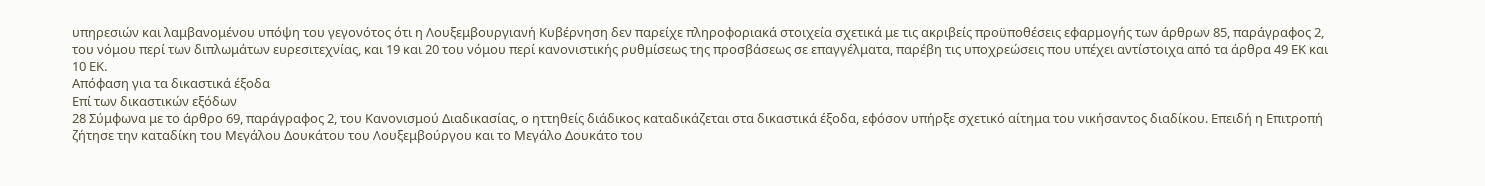υπηρεσιών και λαμβανομένου υπόψη του γεγονότος ότι η Λουξεμβουργιανή Κυβέρνηση δεν παρείχε πληροφοριακά στοιχεία σχετικά με τις ακριβείς προϋποθέσεις εφαρμογής των άρθρων 85, παράγραφος 2, του νόμου περί των διπλωμάτων ευρεσιτεχνίας, και 19 και 20 του νόμου περί κανονιστικής ρυθμίσεως της προσβάσεως σε επαγγέλματα, παρέβη τις υποχρεώσεις που υπέχει αντίστοιχα από τα άρθρα 49 ΕΚ και 10 ΕΚ.
Απόφαση για τα δικαστικά έξοδα
Επί των δικαστικών εξόδων
28 Σύμφωνα με το άρθρο 69, παράγραφος 2, του Κανονισμού Διαδικασίας, ο ηττηθείς διάδικος καταδικάζεται στα δικαστικά έξοδα, εφόσον υπήρξε σχετικό αίτημα του νικήσαντος διαδίκου. Επειδή η Επιτροπή ζήτησε την καταδίκη του Μεγάλου Δουκάτου του Λουξεμβούργου και το Μεγάλο Δουκάτο του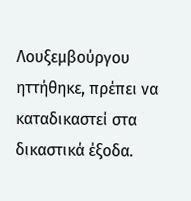Λουξεμβούργου ηττήθηκε, πρέπει να καταδικαστεί στα δικαστικά έξοδα.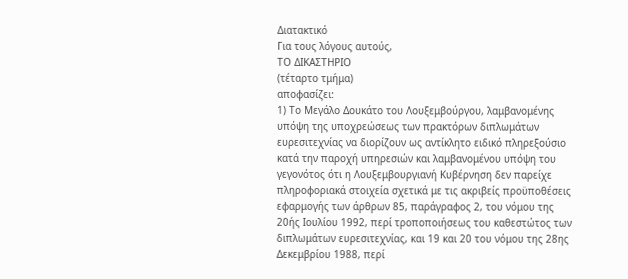Διατακτικό
Για τους λόγους αυτούς,
ΤΟ ΔΙΚΑΣΤΗΡΙΟ
(τέταρτο τμήμα)
αποφασίζει:
1) Το Μεγάλο Δουκάτο του Λουξεμβούργου, λαμβανομένης υπόψη της υποχρεώσεως των πρακτόρων διπλωμάτων ευρεσιτεχνίας να διορίζουν ως αντίκλητο ειδικό πληρεξούσιο κατά την παροχή υπηρεσιών και λαμβανομένου υπόψη του γεγονότος ότι η Λουξεμβουργιανή Κυβέρνηση δεν παρείχε πληροφοριακά στοιχεία σχετικά με τις ακριβείς προϋποθέσεις εφαρμογής των άρθρων 85, παράγραφος 2, του νόμου της 20ής Ιουλίου 1992, περί τροποποιήσεως του καθεστώτος των διπλωμάτων ευρεσιτεχνίας, και 19 και 20 του νόμου της 28ης Δεκεμβρίου 1988, περί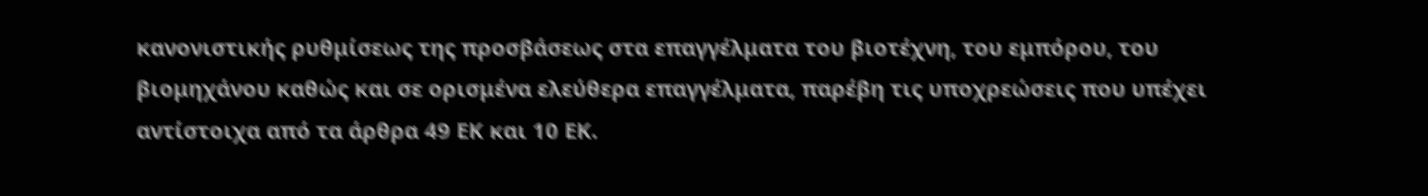κανονιστικής ρυθμίσεως της προσβάσεως στα επαγγέλματα του βιοτέχνη, του εμπόρου, του βιομηχάνου καθώς και σε ορισμένα ελεύθερα επαγγέλματα, παρέβη τις υποχρεώσεις που υπέχει αντίστοιχα από τα άρθρα 49 ΕΚ και 10 ΕΚ.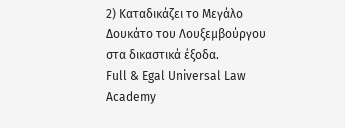2) Καταδικάζει το Μεγάλο Δουκάτο του Λουξεμβούργου στα δικαστικά έξοδα.
Full & Egal Universal Law Academy